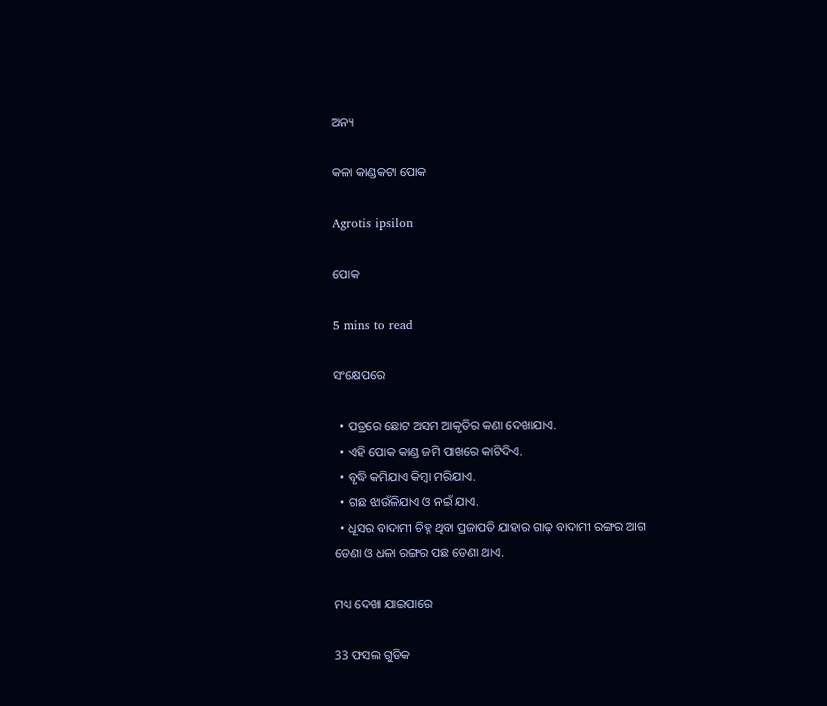ଅନ୍ୟ

କଳା କାଣ୍ଡକଟା ପୋକ

Agrotis ipsilon

ପୋକ

5 mins to read

ସଂକ୍ଷେପରେ

  • ପତ୍ରରେ ଛୋଟ ଅସମ ଆକୃତିର କଣା ଦେଖାଯାଏ.
  • ଏହି ପୋକ କାଣ୍ଡ ଜମି ପାଖରେ କାଟିଦିଏ.
  • ବୃଦ୍ଧି କମିଯାଏ କିମ୍ବା ମରିଯାଏ.
  • ଗଛ ଝାଉଁଳିଯାଏ ଓ ନଇଁ ଯାଏ.
  • ଧୂସର ବାଦାମୀ ଚିହ୍ନ ଥିବା ପ୍ରଜାପତି ଯାହାର ଗାଢ଼ ବାଦାମୀ ରଙ୍ଗର ଆଗ ଡେଣା ଓ ଧଳା ରଙ୍ଗର ପଛ ଡେଣା ଥାଏ.

ମଧ୍ୟ ଦେଖା ଯାଇପାରେ

33 ଫସଲ ଗୁଡିକ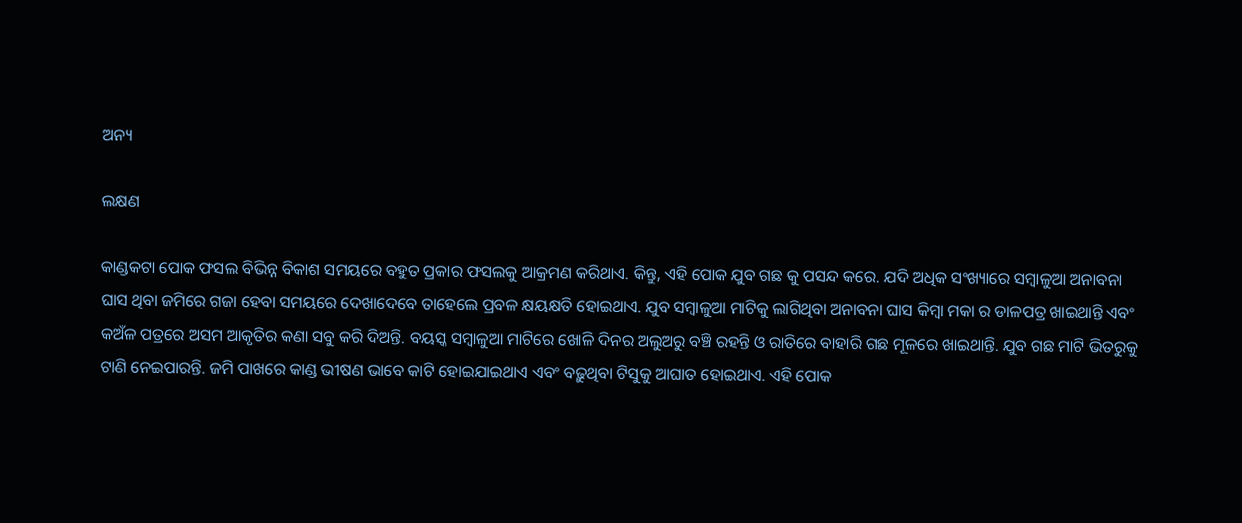ଅନ୍ୟ

ଲକ୍ଷଣ

କାଣ୍ଡକଟା ପୋକ ଫସଲ ବିଭିନ୍ନ ବିକାଶ ସମୟରେ ବହୁତ ପ୍ରକାର ଫସଲକୁ ଆକ୍ରମଣ କରିଥାଏ. କିନ୍ତୁ, ଏହି ପୋକ ଯୁବ ଗଛ କୁ ପସନ୍ଦ କରେ. ଯଦି ଅଧିକ ସଂଖ୍ୟାରେ ସମ୍ବାଳୁଆ ଅନାବନା ଘାସ ଥିବା ଜମିରେ ଗଜା ହେବା ସମୟରେ ଦେଖାଦେବେ ତାହେଲେ ପ୍ରବଳ କ୍ଷୟକ୍ଷତି ହୋଇଥାଏ. ଯୁବ ସମ୍ବାଳୁଆ ମାଟିକୁ ଲାଗିଥିବା ଅନାବନା ଘାସ କିମ୍ବା ମକା ର ଡାଳପତ୍ର ଖାଇଥାନ୍ତି ଏବଂ କଅଁଳ ପତ୍ରରେ ଅସମ ଆକୃତିର କଣା ସବୁ କରି ଦିଅନ୍ତି. ବୟସ୍କ ସମ୍ବାଳୁଆ ମାଟିରେ ଖୋଳି ଦିନର ଅଲୁଅରୁ ବଞ୍ଚି ରହନ୍ତି ଓ ରାତିରେ ବାହାରି ଗଛ ମୂଳରେ ଖାଇଥାନ୍ତି. ଯୁବ ଗଛ ମାଟି ଭିତରୁକୁ ଟାଣି ନେଇପାରନ୍ତି. ଜମି ପାଖରେ କାଣ୍ଡ ଭୀଷଣ ଭାବେ କାଟି ହୋଇଯାଇଥାଏ ଏବଂ ବଢ଼ୁଥିବା ଟିସୁକୁ ଆଘାତ ହୋଇଥାଏ. ଏହି ପୋକ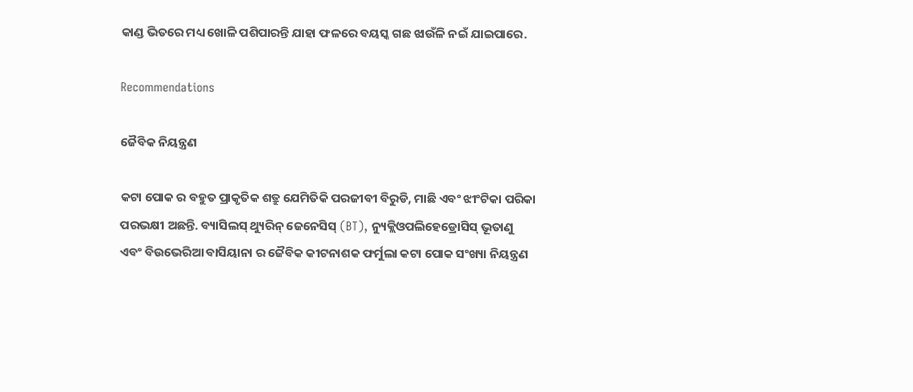କାଣ୍ଡ ଭିତରେ ମଧ୍ୟ ଖୋଳି ପଶିପାରନ୍ତି ଯାହା ଫଳରେ ବୟସ୍କ ଗଛ ଝାଉଁଳି ନଇଁ ଯାଇପାରେ.

Recommendations

ଜୈବିକ ନିୟନ୍ତ୍ରଣ

କଟା ପୋକ ର ବହୁତ ପ୍ରାକୃତିକ ଶତ୍ରୁ ଯେମିତିକି ପରଜୀବୀ ବିରୁଡି, ମାଛି ଏବଂ ଝୀଂଟିକା ପରିକା ପରଭକ୍ଷୀ ଅଛନ୍ତି. ବ୍ୟାସିଲସ୍ ଥ୍ୟୁରିନ୍ ଜେନେସିସ୍ (BT), ନ୍ୟୁକ୍ଲିଓପଲିହେଡ୍ରୋସିସ୍ ଭୂତାଣୁ ଏବଂ ବିଉଭେରିଆ ବାସିୟାନା ର ଜୈବିକ କୀଟନାଶକ ଫର୍ମୁଲା କଟା ପୋକ ସଂଖ୍ୟା ନିୟନ୍ତ୍ରଣ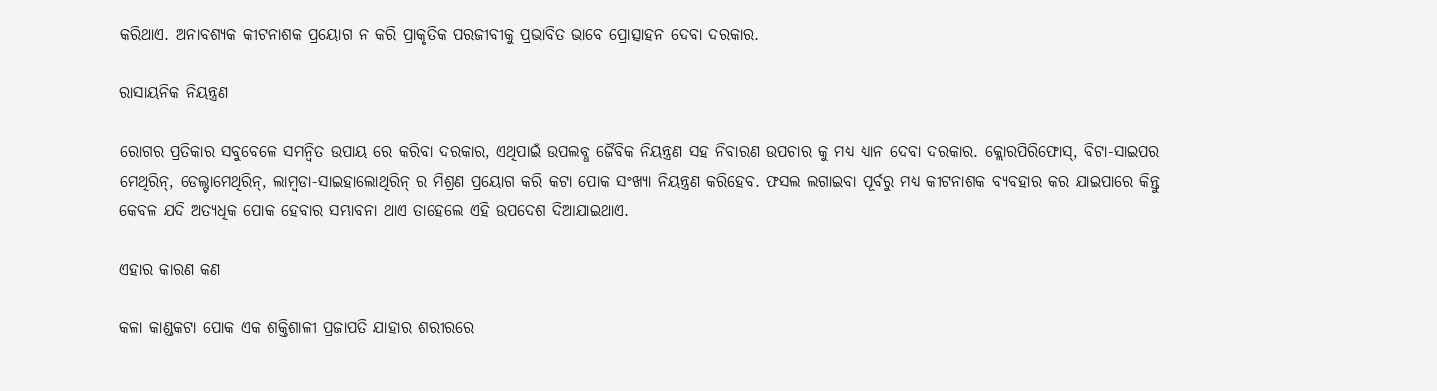କରିଥାଏ. ଅନାବଶ୍ୟକ କୀଟନାଶକ ପ୍ରୟୋଗ ନ କରି ପ୍ରାକୃତିକ ପରଜୀବୀକୁ ପ୍ରଭାବିତ ଭାବେ ପ୍ରୋତ୍ସାହନ ଦେବା ଦରକାର.

ରାସାୟନିକ ନିୟନ୍ତ୍ରଣ

ରୋଗର ପ୍ରତିକାର ସବୁବେଳେ ସମନ୍ବିତ ଉପାୟ ରେ କରିବା ଦରକାର, ଏଥିପାଇଁ ଉପଲବ୍ଧ ଜୈବିକ ନିୟନ୍ତ୍ରଣ ସହ ନିବାରଣ ଉପଚାର କୁ ମଧ୍ୟ ଧ୍ୟାନ ଦେବା ଦରକାର. କ୍ଲୋରପିରିଫୋସ୍, ବିଟା-ସାଇପର ମେଥିରିନ୍, ଡେଲ୍ଟାମେଥିରିନ୍, ଲାମ୍ବଡା-ସାଇହାଲୋଥିରିନ୍ ର ମିଶ୍ରଣ ପ୍ରୟୋଗ କରି କଟା ପୋକ ସଂଖ୍ୟା ନିୟନ୍ତ୍ରଣ କରିହେବ. ଫସଲ ଲଗାଇବା ପୂର୍ବରୁ ମଧ୍ୟ କୀଟନାଶକ ବ୍ୟବହାର କର ଯାଇପାରେ କିନ୍ତୁ କେବଳ ଯଦି ଅତ୍ୟଧିକ ପୋକ ହେବାର ସମ୍ଭାବନା ଥାଏ ତାହେଲେ ଏହି ଉପଦେଶ ଦିଆଯାଇଥାଏ.

ଏହାର କାରଣ କଣ

କଳା କାଣ୍ଡକଟା ପୋକ ଏକ ଶକ୍ତିଶାଳୀ ପ୍ରଜାପତି ଯାହାର ଶରୀରରେ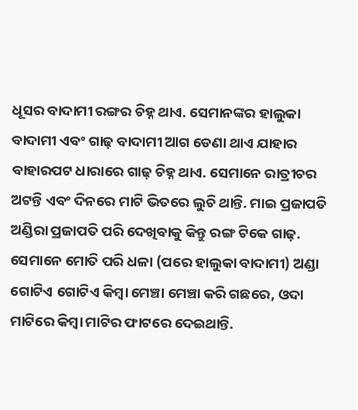ଧୂସର ବାଦାମୀ ରଙ୍ଗର ଚିହ୍ନ ଥାଏ. ସେମାନଙ୍କର ହାଲୁକା ବାଦାମୀ ଏବଂ ଗାଢ଼ ବାଦାମୀ ଆଗ ଡେଣା ଥାଏ ଯାହାର ବାହାରପଟ ଧାରାରେ ଗାଢ଼ ଚିହ୍ନ ଥାଏ. ସେମାନେ ରାତ୍ରୀଚର ଅଟନ୍ତି ଏବଂ ଦିନରେ ମାଟି ଭିତରେ ଲୁଚି ଥାନ୍ତି. ମାଇ ପ୍ରଜାପତି ଅଣ୍ଡିରା ପ୍ରଜାପତି ପରି ଦେଖିବାକୁ କିନ୍ତୁ ରଙ୍ଗ ଟିକେ ଗାଢ଼. ସେମାନେ ମୋତି ପରି ଧଳା (ପରେ ହାଲୁକା ବାଦାମୀ) ଅଣ୍ଡା ଗୋଟିଏ ଗୋଟିଏ କିମ୍ବା ମେଞ୍ଚା ମେଞ୍ଚା କରି ଗଛରେ, ଓଦା ମାଟିରେ କିମ୍ବା ମାଟିର ଫାଟରେ ଦେଇଥାନ୍ତି.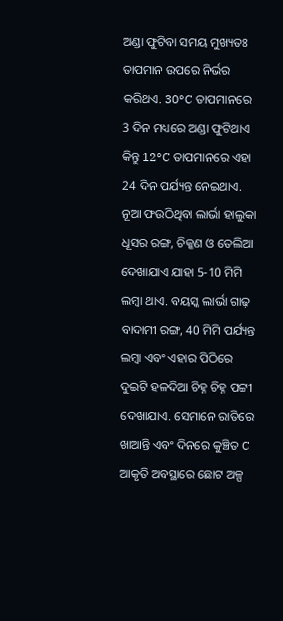ଅଣ୍ଡା ଫୁଟିବା ସମୟ ମୁଖ୍ୟତଃ ତାପମାନ ଉପରେ ନିର୍ଭର କରିଥଏ. 30°C ତାପମାନରେ 3 ଦିନ ମଧ୍ୟରେ ଅଣ୍ଡା ଫୁଟିଥାଏ କିନ୍ତୁ 12°C ତାପମାନରେ ଏହା 24 ଦିନ ପର୍ଯ୍ୟନ୍ତ ନେଇଥାଏ. ନୂଆ ଫଉଠିଥିବା ଲାର୍ଭା ହାଲୁକା ଧୂସର ରଙ୍ଗ, ଚିକ୍କଣ ଓ ତେଲିଆ ଦେଖାଯାଏ ଯାହା 5-10 ମିମି ଲମ୍ବା ଥାଏ. ବୟସ୍କ ଲାର୍ଭା ଗାଢ଼ ବାଦାମୀ ରଙ୍ଗ, 40 ମିମି ପର୍ଯ୍ୟନ୍ତ ଲମ୍ବା ଏବଂ ଏହାର ପିଠିରେ ଦୁଇଟି ହଳଦିଆ ଚିହ୍ନ ଚିହ୍ନ ପଟ୍ଟୀ ଦେଖାଯାଏ. ସେମାନେ ରାତିରେ ଖାଆନ୍ତି ଏବଂ ଦିନରେ କୁଞ୍ଚିତ C ଆକୃତି ଅବସ୍ଥାରେ ଛୋଟ ଅଳ୍ପ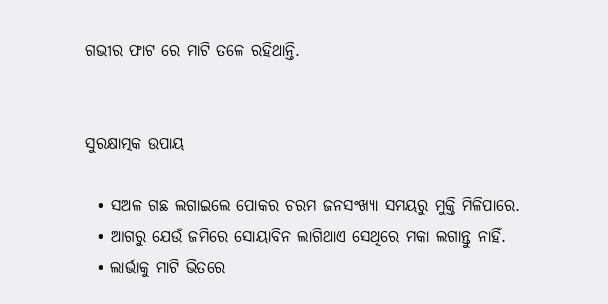ଗଭୀର ଫାଟ ରେ ମାଟି ତଳେ ରହିଥାନ୍ତି.


ସୁରକ୍ଷାତ୍ମକ ଉପାୟ

  • ସଅଳ ଗଛ ଲଗାଇଲେ ପୋକର ଚରମ ଜନସଂଖ୍ୟା ସମୟରୁ ମୁକ୍ତି ମିଳିପାରେ.
  • ଆଗରୁ ଯେଉଁ ଜମିରେ ସୋୟାବିନ ଲାଗିଥାଏ ସେଥିରେ ମକା ଲଗାନ୍ତୁ ନାହିଁ.
  • ଲାର୍ଭାକୁ ମାଟି ଭିତରେ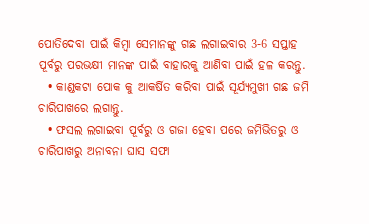ପୋତିଦେବା ପାଇଁ କିମ୍ବା ସେମାନଙ୍କୁ ଗଛ ଲଗାଇବାର 3-6 ସପ୍ତାହ ପୂର୍ବରୁ ପରଭକ୍ଷୀ ମାନଙ୍କ ପାଇଁ ବାହାରକୁ ଆଣିବା ପାଇଁ ହଳ କରନ୍ତୁ.
  • କାଣ୍ଡକଟା ପୋକ କୁ ଆକର୍ଷିତ କରିବା ପାଇଁ ସୂର୍ଯ୍ୟମୁଖୀ ଗଛ ଜମି ଚାରିପାଖରେ ଲଗାନ୍ତୁ.
  • ଫସଲ ଲଗାଇବା ପୂର୍ବରୁ ଓ ଗଜା ହେବା ପରେ ଜମିଭିତରୁ ଓ ଚାରିପାଖରୁ ଅନାବନା ଘାସ ସଫା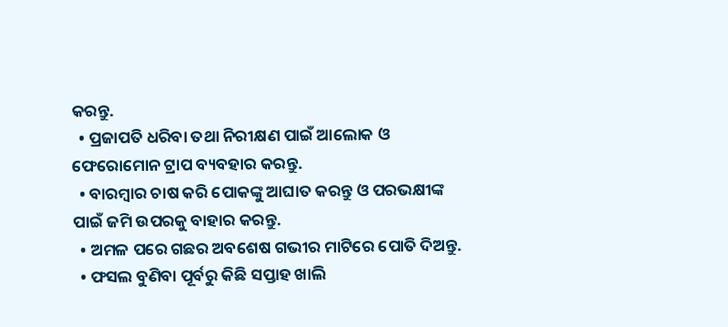କରନ୍ତୁ.
  • ପ୍ରଜାପତି ଧରିବା ତଥା ନିରୀକ୍ଷଣ ପାଇଁ ଆଲୋକ ଓ ଫେରୋମୋନ ଟ୍ରାପ ବ୍ୟବହାର କରନ୍ତୁ.
  • ବାରମ୍ବାର ଚାଷ କରି ପୋକଙ୍କୁ ଆଘାତ କରନ୍ତୁ ଓ ପରଭକ୍ଷୀଙ୍କ ପାଇଁ ଜମି ଉପରକୁ ବାହାର କରନ୍ତୁ.
  • ଅମଳ ପରେ ଗଛର ଅବଶେଷ ଗଭୀର ମାଟିରେ ପୋତି ଦିଅନ୍ତୁ.
  • ଫସଲ ବୁଣିବା ପୂର୍ବରୁ କିଛି ସପ୍ତାହ ଖାଲି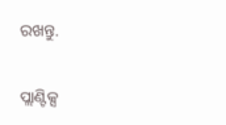ରଖନ୍ତୁ.

ପ୍ଲାଣ୍ଟିକ୍ସ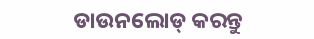ଡାଉନଲୋଡ୍ କରନ୍ତୁ